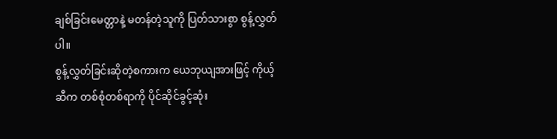ချစ်ခြင်းမေတ္တာနဲ့ မတန်တဲ့သူကို ပြတ်သားစွာ စွန့်လွှတ်ပါ။
စွန့်လွှတ်ခြင်းဆိုတဲ့စကားက ယေဘုယျအားဖြင့် ကိုယ့်ဆီက တစ်စုံတစ်ရာကို ပိုင်ဆိုင်ခွင့်ဆုံး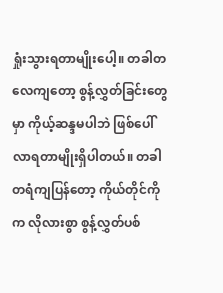ရှုံးသွားရတာမျိုးပေါ့။ တခါတလေကျတော့ စွန့်လွှတ်ခြင်းတွေမှာ ကိုယ့်ဆန္ဒမပါဘဲ ဖြစ်ပေါ်လာရတာမျိုးရှိပါတယ်။ တခါတရံကျပြန်တော့ ကိုယ်တိုင်ကိုက လိုလားစွာ စွန့်လွှတ်ပစ်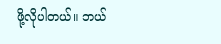ဖို့လိုပါတယ်။ ဘယ်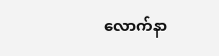လောက်နာ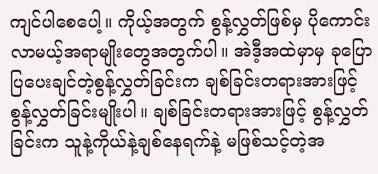ကျင်ပါစေပေါ့။ ကိုယ့်အတွက် စွန့်လွှတ်ဖြစ်မှ ပိုကောင်းလာမယ့်အရာမျိုးတွေအတွက်ပါ။ အဲဒီ့အထဲမှာမှ ခုပြောပြပေးချင်တဲ့စွန့်လွှတ်ခြင်းက ချစ်ခြင်းတရားအားဖြင့်စွန့်လွှတ်ခြင်းမျိုးပါ။ ချစ်ခြင်းတရားအားဖြင့် စွန့်လွှတ်ခြင်းက သူနဲ့ကိုယ်နဲ့ချစ်နေရက်နဲ့ မဖြစ်သင့်တဲ့အ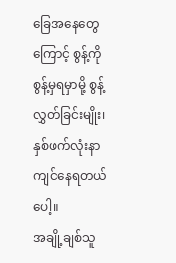ခြေအနေတွေကြောင့် စွန့်ကိုစွန့်မှရမှာမို့ စွန့်လွှတ်ခြင်းမျိုး၊ နှစ်ဖက်လုံးနာကျင်နေရတယ်ပေါ့။
အချို့ချစ်သူ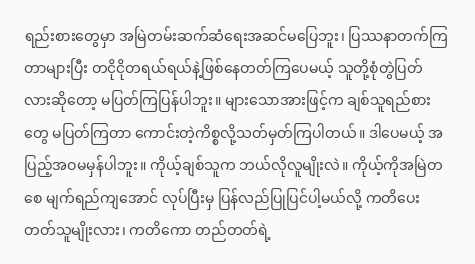ရည်းစားတွေမှာ အမြဲတမ်းဆက်ဆံရေးအဆင်မပြေဘူး၊ ပြဿနာတက်ကြတာများပြီး တငိုငိုတရယ်ရယ်နဲ့ဖြစ်နေတတ်ကြပေမယ့် သူတို့စုံတွဲပြတ်လားဆိုတော့ မပြတ်ကြပြန်ပါဘူး။ များသောအားဖြင့်က ချစ်သူရည်စားတွေ မပြတ်ကြတာ ကောင်းတဲ့ကိစ္စလို့သတ်မှတ်ကြပါတယ်။ ဒါပေမယ့် အပြည့်အဝမမှန်ပါဘူး။ ကိုယ့်ချစ်သူက ဘယ်လိုလူမျိုးလဲ။ ကိုယ့်ကိုအမြဲတစေ မျက်ရည်ကျအောင် လုပ်ပြီးမှ ပြန်လည်ပြုပြင်ပါ့မယ်လို့ ကတိပေးတတ်သူမျိုးလား၊ ကတိကော တည်တတ်ရဲ့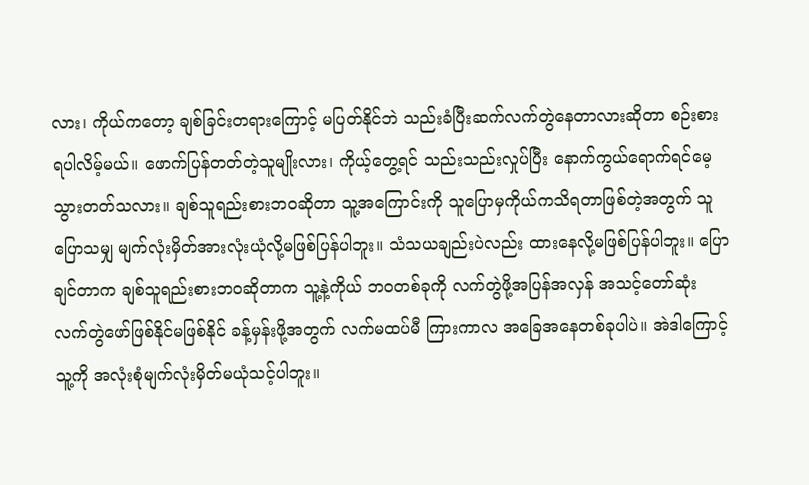လား၊ ကိုယ်ကတော့ ချစ်ခြင်းတရားကြောင့် မပြတ်နိုင်ဘဲ သည်းခံပြီးဆက်လက်တွဲနေတာလားဆိုတာ စဉ်းစားရပါလိမ့်မယ်။ ဖောက်ပြန်တတ်တဲ့သူမျိုးလား၊ ကိုယ့်တွေ့ရင် သည်းသည်းလှုပ်ပြီး နောက်ကွယ်ရောက်ရင်မေ့သွားတတ်သလား။ ချစ်သူရည်းစားဘဝဆိုတာ သူ့အကြောင်းကို သူပြောမှကိုယ်ကသိရတာဖြစ်တဲ့အတွက် သူပြောသမျှ မျက်လုံးမှိတ်အားလုံးယုံလို့မဖြစ်ပြန်ပါဘူး။ သံသယချည်းပဲလည်း ထားနေလို့မဖြစ်ပြန်ပါဘူး။ ပြောချင်တာက ချစ်သူရည်းစားဘဝဆိုတာက သူ့နဲ့ကိုယ် ဘဝတစ်ခုကို လက်တွဲဖို့အပြန်အလှန် အသင့်တော်ဆုံးလက်တွဲဖော်ဖြစ်နိုင်မဖြစ်နိုင် ခန့်မှန်းဖို့အတွက် လက်မထပ်မီ ကြားကာလ အခြေအနေတစ်ခုပါပဲ။ အဲဒါကြောင့် သူ့ကို အလုံးစုံမျက်လုံးမှိတ်မယုံသင့်ပါဘူး။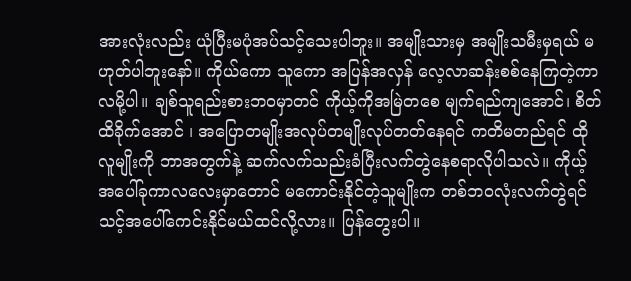အားလုံးလည်း ယုံပြီးမပုံအပ်သင့်သေးပါဘူး။ အမျိုးသားမှ အမျိုးသမီးမှရယ် မဟုတ်ပါဘူးနော်။ ကိုယ်ကော သူကော အပြန်အလှန် လေ့လာဆန်းစစ်နေကြတဲ့ကာလမို့ပါ။ ချစ်သူရည်းစားဘဝမှာတင် ကိုယ့်ကိုအမြဲတစေ မျက်ရည်ကျအောင်၊ စိတ်ထိခိုက်အောင် ၊ အပြောတမျိုးအလုပ်တမျိုးလုပ်တတ်နေရင် ကတိမတည်ရင် ထိုလူမျိုးကို ဘာအတွက်နဲ့ ဆက်လက်သည်းခံပြီးလက်တွဲနေစရာလိုပါသလဲ။ ကိုယ့်အပေါ်ခုကာလလေးမှာတောင် မကောင်းနိုင်တဲ့သူမျိုးက တစ်ဘဝလုံးလက်တွဲရင် သင့်အပေါ်ကေင်းနိုင်မယ်ထင်လို့လား။ ပြန်တွေးပါ။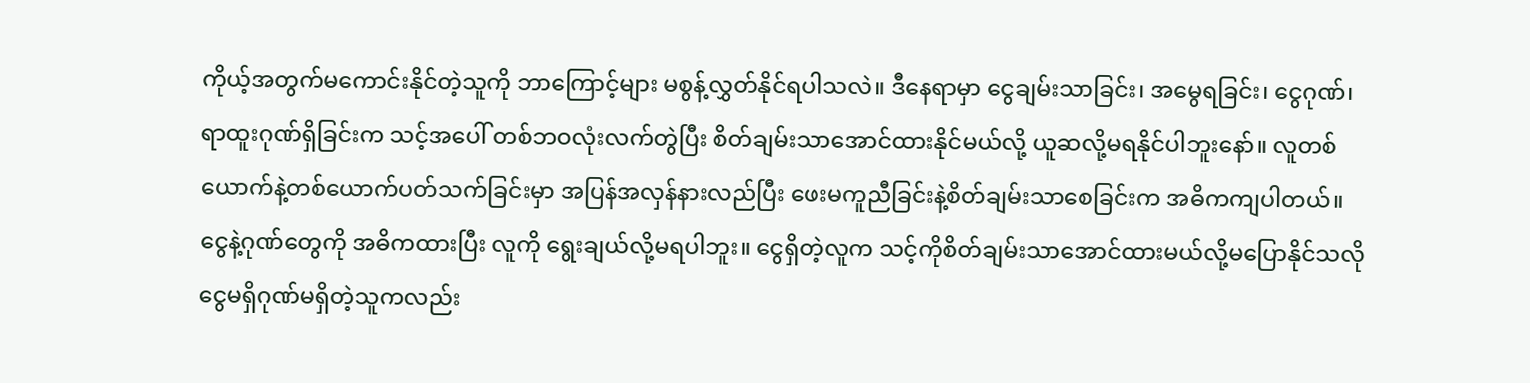ကိုယ့်အတွက်မကောင်းနိုင်တဲ့သူကို ဘာကြောင့်များ မစွန့်လွှတ်နိုင်ရပါသလဲ။ ဒီနေရာမှာ ငွေချမ်းသာခြင်း၊ အမွေရခြင်း၊ ငွေဂုဏ်၊ ရာထူးဂုဏ်ရှိခြင်းက သင့်အပေါ် တစ်ဘဝလုံးလက်တွဲပြီး စိတ်ချမ်းသာအောင်ထားနိုင်မယ်လို့ ယူဆလို့မရနိုင်ပါဘူးနော်။ လူတစ်ယောက်နဲ့တစ်ယောက်ပတ်သက်ခြင်းမှာ အပြန်အလှန်နားလည်ပြီး ဖေးမကူညီခြင်းနဲ့စိတ်ချမ်းသာစေခြင်းက အဓိကကျပါတယ်။ ငွေနဲ့ဂုဏ်တွေကို အဓိကထားပြီး လူကို ရွေးချယ်လို့မရပါဘူး။ ငွေရှိတဲ့လူက သင့်ကိုစိတ်ချမ်းသာအောင်ထားမယ်လို့မပြောနိုင်သလို ငွေမရှိဂုဏ်မရှိတဲ့သူကလည်း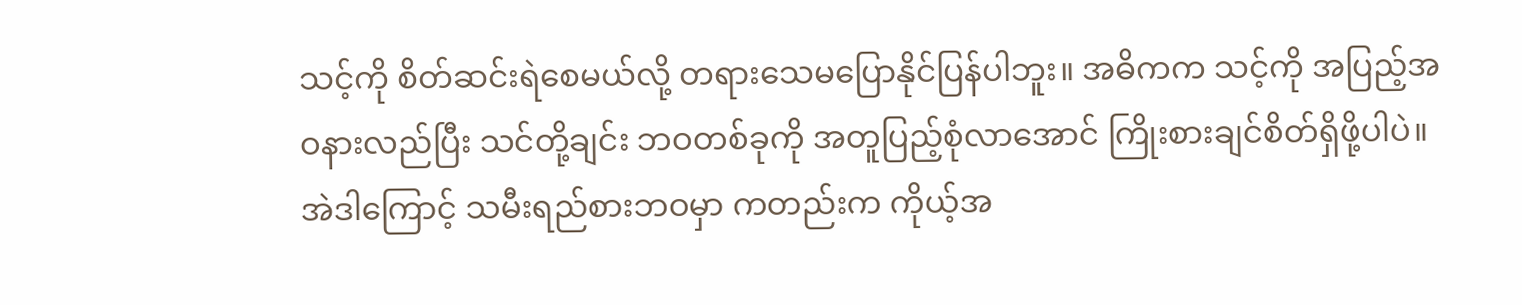သင့်ကို စိတ်ဆင်းရဲစေမယ်လို့ တရားသေမပြောနိုင်ပြန်ပါဘူး။ အဓိကက သင့်ကို အပြည့်အဝနားလည်ပြီး သင်တို့ချင်း ဘဝတစ်ခုကို အတူပြည့်စုံလာအောင် ကြိုးစားချင်စိတ်ရှိဖို့ပါပဲ။ အဲဒါကြောင့် သမီးရည်စားဘဝမှာ ကတည်းက ကိုယ့်အ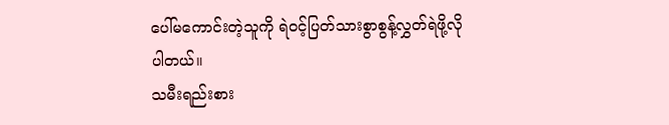ပေါ်မကောင်းတဲ့သူကို ရဲဝင့်ပြတ်သားစွာစွန့်လွှတ်ရဲဖို့လိုပါတယ်။
သမီးရည်းစား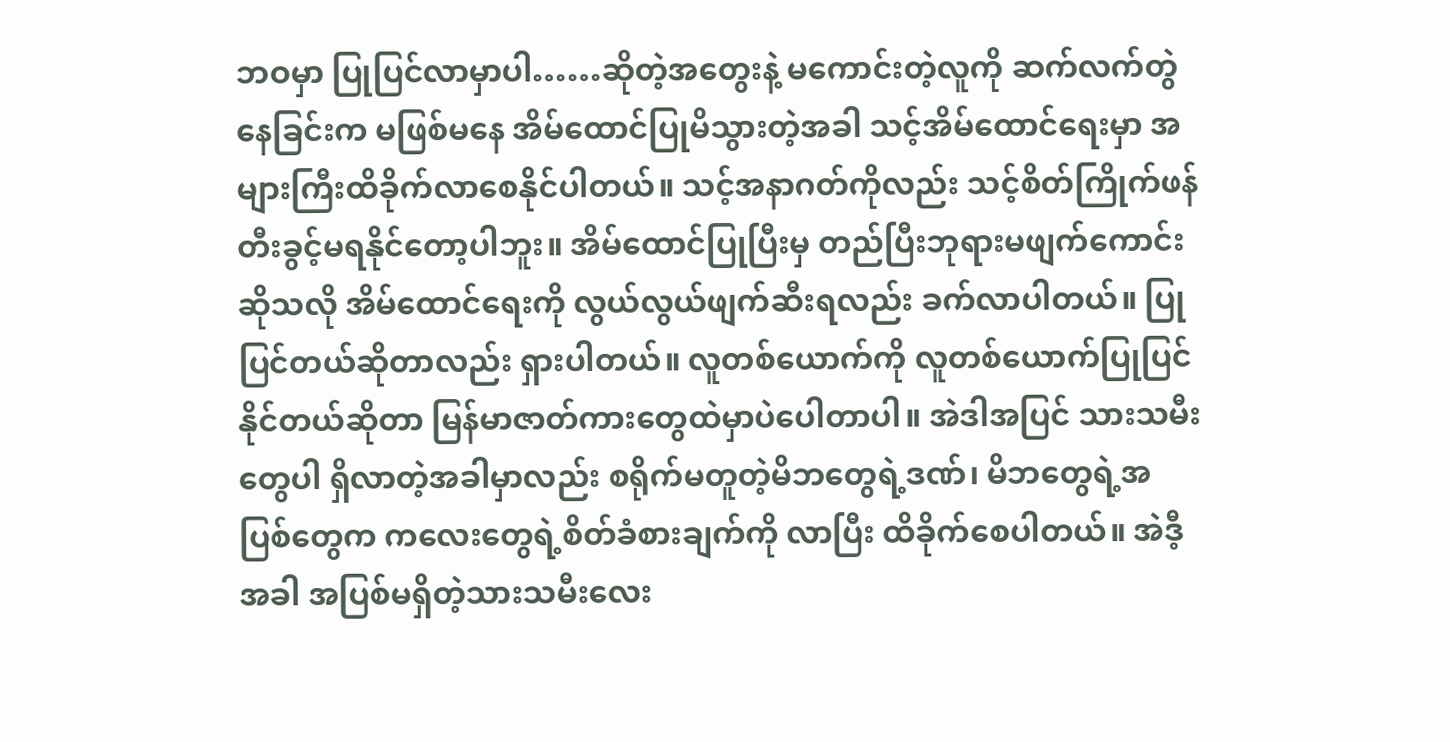ဘဝမှာ ပြုပြင်လာမှာပါ……ဆိုတဲ့အတွေးနဲ့ မကောင်းတဲ့လူကို ဆက်လက်တွဲနေခြင်းက မဖြစ်မနေ အိမ်ထောင်ပြုမိသွားတဲ့အခါ သင့်အိမ်ထောင်ရေးမှာ အများကြီးထိခိုက်လာစေနိုင်ပါတယ်။ သင့်အနာဂတ်ကိုလည်း သင့်စိတ်ကြိုက်ဖန်တီးခွင့်မရနိုင်တော့ပါဘူး။ အိမ်ထောင်ပြုပြီးမှ တည်ပြီးဘုရားမဖျက်ကောင်းဆိုသလို အိမ်ထောင်ရေးကို လွယ်လွယ်ဖျက်ဆီးရလည်း ခက်လာပါတယ်။ ပြုပြင်တယ်ဆိုတာလည်း ရှားပါတယ်။ လူတစ်ယောက်ကို လူတစ်ယောက်ပြုပြင်နိုင်တယ်ဆိုတာ မြန်မာဇာတ်ကားတွေထဲမှာပဲပေါတာပါ။ အဲဒါအပြင် သားသမီးတွေပါ ရှိလာတဲ့အခါမှာလည်း စရိုက်မတူတဲ့မိဘတွေရဲ့ဒဏ်၊ မိဘတွေရဲ့အပြစ်တွေက ကလေးတွေရဲ့စိတ်ခံစားချက်ကို လာပြီး ထိခိုက်စေပါတယ်။ အဲဒီ့အခါ အပြစ်မရှိတဲ့သားသမီးလေး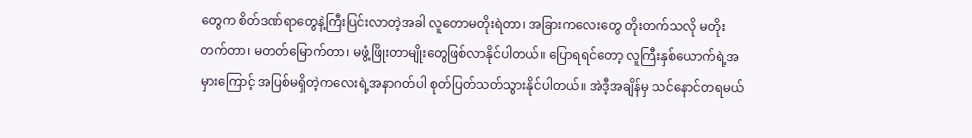တွေက စိတ်ဒဏ်ရာတွေနဲ့ကြီးပြင်းလာတဲ့အခါ လူတောမတိုးရဲတာ၊ အခြားကလေးတွေ တိုးတက်သလို မတိုးတက်တာ၊ မတတ်မြောက်တာ၊ မဖွံ့ဖြိုးတာမျိုးတွေဖြစ်လာနိုင်ပါတယ်။ ပြောရရင်တော့ လူကြီးနှစ်ယောက်ရဲ့အမှားကြောင့် အပြစ်မရှိတဲ့ကလေးရဲ့အနာဂတ်ပါ စုတ်ပြတ်သတ်သွားနိုင်ပါတယ်။ အဲဒီ့အချိန်မှ သင်နောင်တရမယ်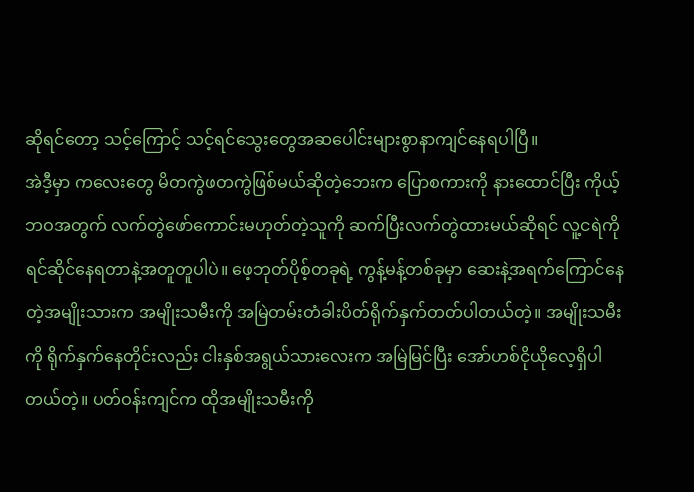ဆိုရင်တော့ သင့်ကြောင့် သင့်ရင်သွေးတွေအဆပေါင်းများစွာနာကျင်နေရပါပြီ။
အဲဒီ့မှာ ကလေးတွေ မိတကွဲဖတကွဲဖြစ်မယ်ဆိုတဲ့ဘေးက ပြောစကားကို နားထောင်ပြီး ကိုယ့်ဘဝအတွက် လက်တွဲဖော်ကောင်းမဟုတ်တဲ့သူကို ဆက်ပြီးလက်တွဲထားမယ်ဆိုရင် လူ့ငရဲကို ရင်ဆိုင်နေရတာနဲ့အတူတူပါပဲ။ ဖေ့ဘုတ်ပိုစ့်တခုရဲ့ ကွန့်မန့်တစ်ခုမှာ ဆေးနဲ့အရက်ကြောင်နေတဲ့အမျိုးသားက အမျိုးသမီးကို အမြဲတမ်းတံခါးပိတ်ရိုက်နှက်တတ်ပါတယ်တဲ့။ အမျိုးသမီးကို ရိုက်နှက်နေတိုင်းလည်း ငါးနှစ်အရွယ်သားလေးက အမြဲမြင်ပြီး အော်ဟစ်ငိုယိုလေ့ရှိပါတယ်တဲ့။ ပတ်ဝန်းကျင်က ထိုအမျိုးသမီးကို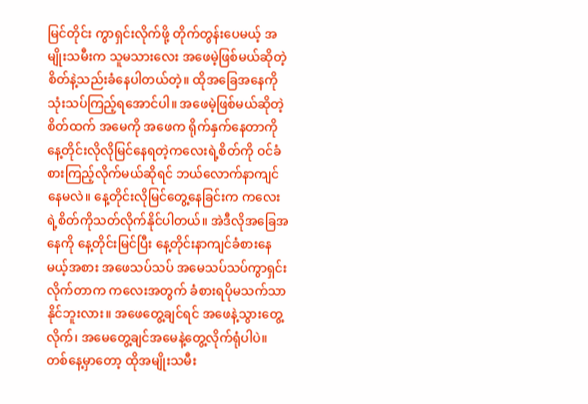မြင်တိုင်း ကွာရှင်းလိုက်ဖို့ တိုက်တွန်းပေမယ့် အမျိုးသမီးက သူမသားလေး အဖေမဲ့ဖြစ်မယ်ဆိုတဲ့စိတ်နဲ့သည်းခံနေပါတယ်တဲ့။ ထိုအခြေအနေကို သုံးသပ်ကြည့်ရအောင်ပါ။ အဖေမဲ့ဖြစ်မယ်ဆိုတဲ့စိတ်ထက် အမေကို အဖေက ရိုက်နှက်နေတာကို နေ့တိုင်းလိုလိုမြင်နေရတဲ့ကလေးရဲ့စိတ်ကို ဝင်ခံစားကြည့်လိုက်မယ်ဆိုရင် ဘယ်လောက်နာကျင်နေမလဲ။ နေ့တိုင်းလိုမြင်တွေ့နေခြင်းက ကလေးရဲ့စိတ်ကိုသတ်လိုက်နိုင်ပါတယ်။ အဲဒီလိုအခြေအနေကို နေ့တိုင်းမြင်ပြီး နေ့တိုင်းနာကျင်ခံစားနေမယ့်အစား အဖေသပ်သပ် အမေသပ်သပ်ကွာရှင်းလိုက်တာက ကလေးအတွက် ခံစားရပိုမသက်သာနိုင်ဘူးလား။ အဖေတွေ့ချင်ရင် အဖေနဲ့သွားတွေ့လိုက်၊ အမေတွေ့ချင်အမေနဲ့တွေ့လိုက်ရုံပါပဲ။ တစ်နေ့မှာတော့ ထိုအမျိုးသမီး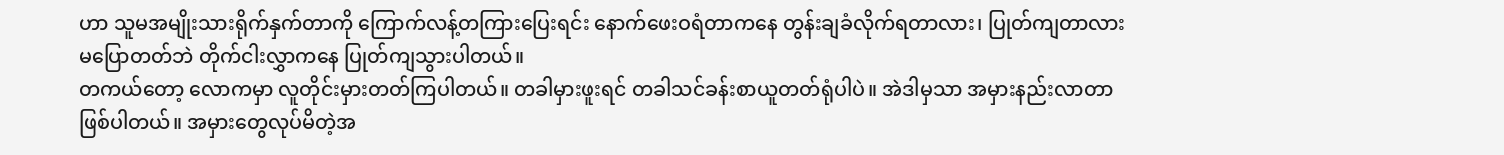ဟာ သူမအမျိုးသားရိုက်နှက်တာကို ကြောက်လန့်တကြားပြေးရင်း နောက်ဖေးဝရံတာကနေ တွန်းချခံလိုက်ရတာလား၊ ပြုတ်ကျတာလားမပြောတတ်ဘဲ တိုက်ငါးလွှာကနေ ပြုတ်ကျသွားပါတယ်။
တကယ်တော့ လောကမှာ လူတိုင်းမှားတတ်ကြပါတယ်။ တခါမှားဖူးရင် တခါသင်ခန်းစာယူတတ်ရုံပါပဲ။ အဲဒါမှသာ အမှားနည်းလာတာဖြစ်ပါတယ်။ အမှားတွေလုပ်မိတဲ့အ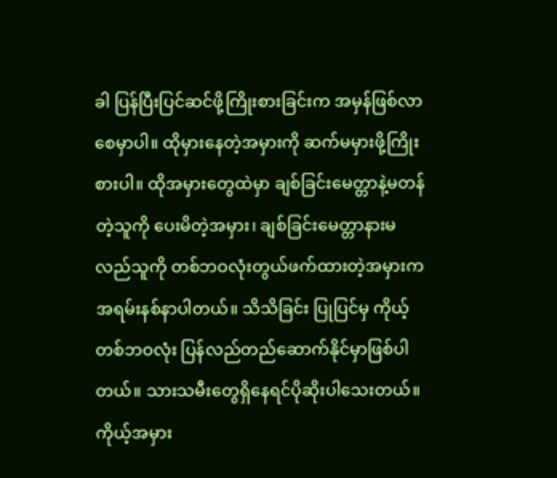ခါ ပြန်ပြီးပြင်ဆင်ဖို့ကြိုးစားခြင်းက အမှန်ဖြစ်လာစေမှာပါ။ ထိုမှားနေတဲ့အမှားကို ဆက်မမှားဖို့ကြိုးစားပါ။ ထိုအမှားတွေထဲမှာ ချစ်ခြင်းမေတ္တာနဲ့မတန်တဲ့သူကို ပေးမိတဲ့အမှား၊ ချစ်ခြင်းမေတ္တာနားမလည်သူကို တစ်ဘဝလုံးတွယ်ဖက်ထားတဲ့အမှားက အရမ်းနစ်နာပါတယ်။ သိသိခြင်း ပြုပြင်မှ ကိုယ့်တစ်ဘဝလုံး ပြန်လည်တည်ဆောက်နိုင်မှာဖြစ်ပါတယ်။ သားသမီးတွေရှိနေရင်ပိုဆိုးပါသေးတယ်။ ကိုယ့်အမှား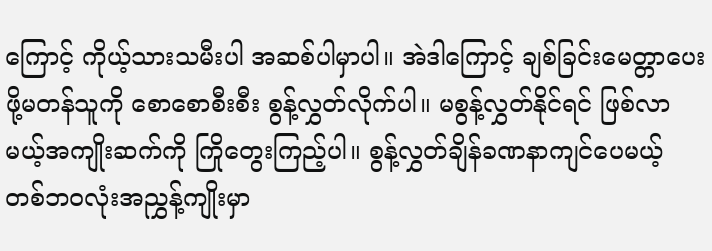ကြောင့် ကိုယ့်သားသမီးပါ အဆစ်ပါမှာပါ။ အဲဒါကြောင့် ချစ်ခြင်းမေတ္တာပေးဖို့မတန်သူကို စောစောစီးစီး စွန့်လွှတ်လိုက်ပါ။ မစွန့်လွှတ်နိုင်ရင် ဖြစ်လာမယ့်အကျိုးဆက်ကို ကြိုတွေးကြည့်ပါ။ စွန့်လွှတ်ချိန်ခဏနာကျင်ပေမယ့် တစ်ဘဝလုံးအညွှန့်ကျိုးမှာ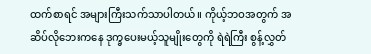ထက်စာရင် အများကြီးသက်သာပါတယ်။ ကိုယ့်ဘဝအတွက် အဆိပ်လိုဘေးကနေ ဒုက္ခပေးမယ့်သူမျိုးတွေကို ရဲရဲကြီး စွန့်လွှတ်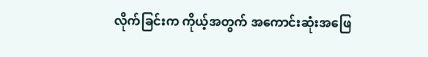လိုက်ခြင်းက ကိုယ့်အတွက် အကောင်းဆုံးအဖြေ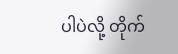ပါပဲလို့ တိုက်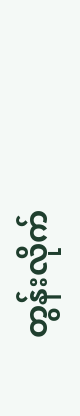တွန်းလိုက်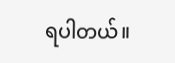ရပါတယ်။